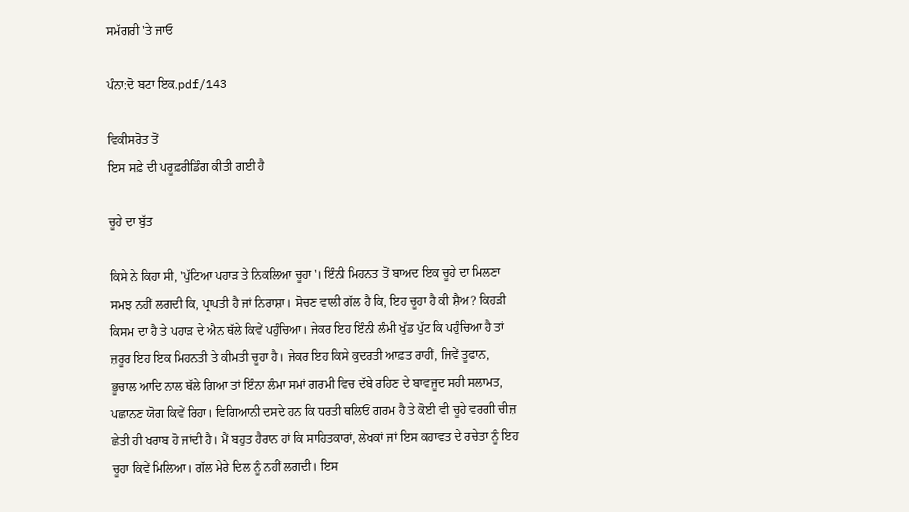ਸਮੱਗਰੀ 'ਤੇ ਜਾਓ

ਪੰਨਾ:ਦੋ ਬਟਾ ਇਕ.pdf/143

ਵਿਕੀਸਰੋਤ ਤੋਂ
ਇਸ ਸਫ਼ੇ ਦੀ ਪਰੂਫ਼ਰੀਡਿੰਗ ਕੀਤੀ ਗਈ ਹੈ

ਚੂਹੇ ਦਾ ਬੁੱਤ

ਕਿਸੇ ਨੇ ਕਿਹਾ ਸੀ, 'ਪੁੱਟਿਆ ਪਹਾੜ ਤੇ ਨਿਕਲਿਆ ਚੂਹਾ'। ਇੰਨੀ ਮਿਹਨਤ ਤੋਂ ਬਾਅਦ ਇਕ ਚੂਹੇ ਦਾ ਮਿਲਣਾ ਸਮਝ ਨਹੀਂ ਲਗਦੀ ਕਿ, ਪ੍ਰਾਪਤੀ ਹੈ ਜਾਂ ਨਿਰਾਸ਼ਾ। ਸੋਚਣ ਵਾਲੀ ਗੱਲ ਹੈ ਕਿ, ਇਹ ਚੂਹਾ ਹੈ ਕੀ ਸ਼ੈਅ? ਕਿਹੜੀ ਕਿਸਮ ਦਾ ਹੈ ਤੇ ਪਹਾੜ ਦੇ ਐਨ ਥੱਲੇ ਕਿਵੇਂ ਪਹੁੰਚਿਆ। ਜੇਕਰ ਇਹ ਇੰਨੀ ਲੰਮੀ ਖੁੱਡ ਪੁੱਟ ਕਿ ਪਹੁੰਚਿਆ ਹੈ ਤਾਂ ਜ਼ਰੂਰ ਇਹ ਇਕ ਮਿਹਨਤੀ ਤੇ ਕੀਮਤੀ ਚੂਹਾ ਹੈ। ਜੇਕਰ ਇਹ ਕਿਸੇ ਕੁਦਰਤੀ ਆਫ਼ਤ ਰਾਹੀਂ, ਜਿਵੇਂ ਤੂਫਾਨ, ਭੂਚਾਲ ਆਦਿ ਨਾਲ ਥੱਲੇ ਗਿਆ ਤਾਂ ਇੰਨਾ ਲੰਮਾ ਸਮਾਂ ਗਰਮੀ ਵਿਚ ਦੱਬੇ ਰਹਿਣ ਦੇ ਬਾਵਜੂਦ ਸਹੀ ਸਲਾਮਤ, ਪਛਾਨਣ ਯੋਗ ਕਿਵੇਂ ਰਿਹਾ। ਵਿਗਿਆਨੀ ਦਸਦੇ ਹਨ ਕਿ ਧਰਤੀ ਥਲਿਓਂ ਗਰਮ ਹੈ ਤੇ ਕੋਈ ਵੀ ਚੂਹੇ ਵਰਗੀ ਚੀਜ਼ ਛੇਤੀ ਹੀ ਖਰਾਬ ਹੋ ਜਾਂਦੀ ਹੈ। ਮੈਂ ਬਹੁਤ ਹੈਰਾਨ ਹਾਂ ਕਿ ਸਾਹਿਤਕਾਰਾਂ, ਲੇਖਕਾਂ ਜਾਂ ਇਸ ਕਹਾਵਤ ਦੇ ਰਚੇਤਾ ਨੂੰ ਇਹ ਚੂਹਾ ਕਿਵੇਂ ਮਿਲਿਆ। ਗੱਲ ਮੇਰੇ ਦਿਲ ਨੂੰ ਨਹੀਂ ਲਗਦੀ। ਇਸ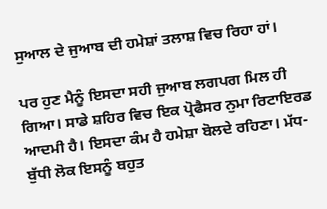ਸੁਆਲ ਦੇ ਜੁਆਬ ਦੀ ਹਮੇਸ਼ਾਂ ਤਲਾਸ਼ ਵਿਚ ਰਿਹਾ ਹਾਂ।

ਪਰ ਹੁਣ ਮੈਨੂੰ ਇਸਦਾ ਸਹੀ ਜੁਆਬ ਲਗਪਗ ਮਿਲ ਹੀ ਗਿਆ। ਸਾਡੇ ਸ਼ਹਿਰ ਵਿਚ ਇਕ ਪ੍ਰੋਫੈਸਰ ਨੁਮਾ ਰਿਟਾਇਰਡ ਆਦਮੀ ਹੈ। ਇਸਦਾ ਕੰਮ ਹੈ ਹਮੇਸ਼ਾ ਬੋਲਦੇ ਰਹਿਣਾ। ਮੱਧ-ਬੁੱਧੀ ਲੋਕ ਇਸਨੂੰ ਬਹੁਤ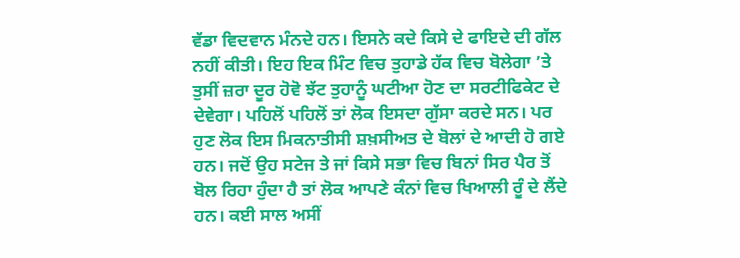ਵੱਡਾ ਵਿਦਵਾਨ ਮੰਨਦੇ ਹਨ। ਇਸਨੇ ਕਦੇ ਕਿਸੇ ਦੇ ਫਾਇਦੇ ਦੀ ਗੱਲ ਨਹੀਂ ਕੀਤੀ। ਇਹ ਇਕ ਮਿੰਟ ਵਿਚ ਤੁਹਾਡੇ ਹੱਕ ਵਿਚ ਬੋਲੇਗਾ ’ਤੇ ਤੁਸੀਂ ਜ਼ਰਾ ਦੂਰ ਹੋਵੋ ਝੱਟ ਤੁਹਾਨੂੰ ਘਟੀਆ ਹੋਣ ਦਾ ਸਰਟੀਫਿਕੇਟ ਦੇ ਦੇਵੇਗਾ। ਪਹਿਲੋਂ ਪਹਿਲੋਂ ਤਾਂ ਲੋਕ ਇਸਦਾ ਗੁੱਸਾ ਕਰਦੇ ਸਨ। ਪਰ ਹੁਣ ਲੋਕ ਇਸ ਮਿਕਨਾਤੀਸੀ ਸ਼ਖ਼ਸੀਅਤ ਦੇ ਬੋਲਾਂ ਦੇ ਆਦੀ ਹੋ ਗਏ ਹਨ। ਜਦੋਂ ਉਹ ਸਟੇਜ ਤੇ ਜਾਂ ਕਿਸੇ ਸਭਾ ਵਿਚ ਬਿਨਾਂ ਸਿਰ ਪੈਰ ਤੋਂ ਬੋਲ ਰਿਹਾ ਹੁੰਦਾ ਹੈ ਤਾਂ ਲੋਕ ਆਪਣੇ ਕੰਨਾਂ ਵਿਚ ਖਿਆਲੀ ਰੂੰ ਦੇ ਲੈਂਦੇ ਹਨ। ਕਈ ਸਾਲ ਅਸੀਂ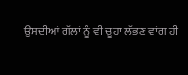ਉਸਦੀਆਂ ਗੱਲਾਂ ਨੂੰ ਵੀ ਚੂਹਾ ਲੱਭਣ ਵਾਂਗ ਹੀ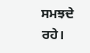ਸਮਝਦੇ ਰਹੇ।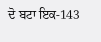ਦੋ ਬਟਾ ਇਕ-143